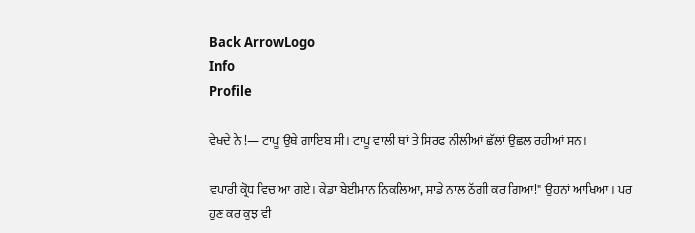Back ArrowLogo
Info
Profile

ਵੇਖਦੇ ਨੇ !— ਟਾਪੂ ਉਥੇ ਗਾਇਬ ਸੀ। ਟਾਪੂ ਵਾਲੀ ਥਾਂ ਤੇ ਸਿਰਫ ਨੀਲੀਆਂ ਛੱਲਾਂ ਉਛਲ ਰਹੀਆਂ ਸਨ।

ਵਪਾਰੀ ਕ੍ਰੋਧ ਵਿਚ ਆ ਗਏ। ਕੇਡਾ ਬੇਈਮਾਨ ਨਿਕਲਿਆ, ਸਾਡੇ ਨਾਲ ਠੱਗੀ ਕਰ ਗਿਆ!" ਉਹਨਾਂ ਆਖਿਆ। ਪਰ ਹੁਣ ਕਰ ਕੁਝ ਵੀ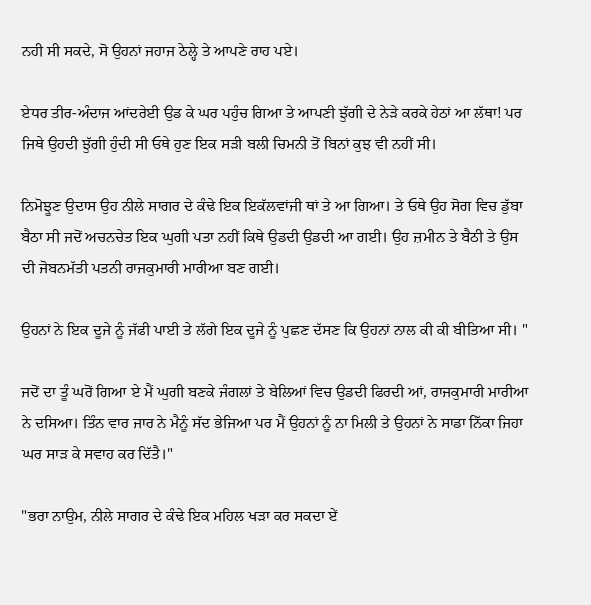ਨਹੀ ਸੀ ਸਕਦੇ, ਸੋ ਉਹਨਾਂ ਜਹਾਜ ਠੇਲ੍ਹੇ ਤੇ ਆਪਣੇ ਰਾਹ ਪਏ।

ਏਧਰ ਤੀਰ-ਅੰਦਾਜ ਆਂਦਰੇਈ ਉਡ ਕੇ ਘਰ ਪਹੁੰਚ ਗਿਆ ਤੇ ਆਪਣੀ ਝੁੱਗੀ ਦੇ ਨੇੜੇ ਕਰਕੇ ਹੇਠਾਂ ਆ ਲੱਥਾ! ਪਰ ਜਿਥੇ ਉਹਦੀ ਝੁੱਗੀ ਹੁੰਦੀ ਸੀ ਓਥੇ ਹੁਣ ਇਕ ਸੜੀ ਬਲੀ ਚਿਮਨੀ ਤੋਂ ਬਿਨਾਂ ਕੁਝ ਵੀ ਨਹੀਂ ਸੀ।

ਨਿਮੋਝੂਣ ਉਦਾਸ ਉਹ ਨੀਲੇ ਸਾਗਰ ਦੇ ਕੰਢੇ ਇਕ ਇਕੱਲਵਾਂਜੀ ਥਾਂ ਤੇ ਆ ਗਿਆ। ਤੇ ਓਥੇ ਉਹ ਸੋਗ ਵਿਚ ਡੁੱਬਾ ਬੈਠਾ ਸੀ ਜਦੋਂ ਅਚਨਚੇਤ ਇਕ ਘੁਗੀ ਪਤਾ ਨਹੀਂ ਕਿਥੇ ਉਡਦੀ ਉਡਦੀ ਆ ਗਈ। ਉਹ ਜ਼ਮੀਨ ਤੇ ਬੈਠੀ ਤੇ ਉਸ ਦੀ ਜੋਬਨਮੱਤੀ ਪਤਨੀ ਰਾਜਕੁਮਾਰੀ ਮਾਰੀਆ ਬਣ ਗਈ।

ਉਹਨਾਂ ਨੇ ਇਕ ਦੂਜੇ ਨੂੰ ਜੱਫੀ ਪਾਈ ਤੇ ਲੱਗੇ ਇਕ ਦੂਜੇ ਨੂੰ ਪੁਛਣ ਦੱਸਣ ਕਿ ਉਹਨਾਂ ਨਾਲ ਕੀ ਕੀ ਬੀਤਿਆ ਸੀ। "

ਜਦੋਂ ਦਾ ਤੂੰ ਘਰੋਂ ਗਿਆ ਏ ਮੈਂ ਘੁਗੀ ਬਣਕੇ ਜੰਗਲਾਂ ਤੇ ਬੇਲਿਆਂ ਵਿਚ ਉਡਦੀ ਫਿਰਦੀ ਆਂ, ਰਾਜਕੁਮਾਰੀ ਮਾਰੀਆ ਨੇ ਦਸਿਆ। ਤਿੰਨ ਵਾਰ ਜਾਰ ਨੇ ਮੈਨੂੰ ਸੱਦ ਭੇਜਿਆ ਪਰ ਮੈਂ ਉਹਨਾਂ ਨੂੰ ਨਾ ਮਿਲੀ ਤੇ ਉਹਨਾਂ ਨੇ ਸਾਡਾ ਨਿੱਕਾ ਜਿਹਾ ਘਰ ਸਾੜ ਕੇ ਸਵਾਹ ਕਰ ਦਿੱਤੈ।"

"ਭਰਾ ਨਾਉਮ, ਨੀਲੇ ਸਾਗਰ ਦੇ ਕੰਢੇ ਇਕ ਮਹਿਲ ਖੜਾ ਕਰ ਸਕਦਾ ਏਂ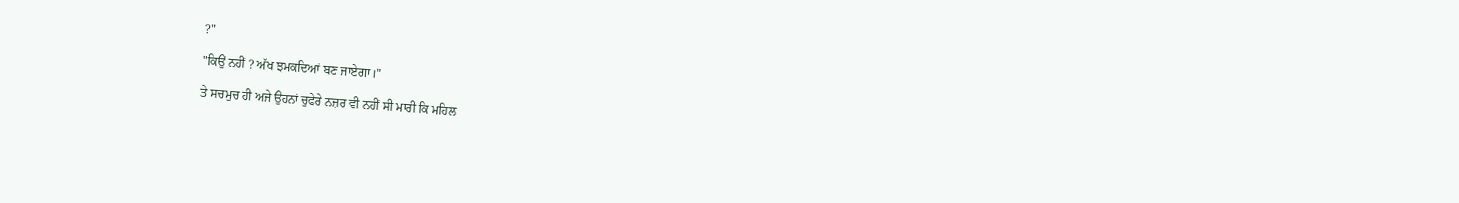?"

"ਕਿਉਂ ਨਹੀਂ ? ਅੱਖ ਝਮਕਦਿਆਂ ਬਣ ਜਾਏਗਾ।"

ਤੇ ਸਚਮੁਚ ਹੀ ਅਜੇ ਉਹਨਾਂ ਚੁਫੇਰੇ ਨਜ਼ਰ ਵੀ ਨਹੀਂ ਸੀ ਮਾਰੀ ਕਿ ਮਹਿਲ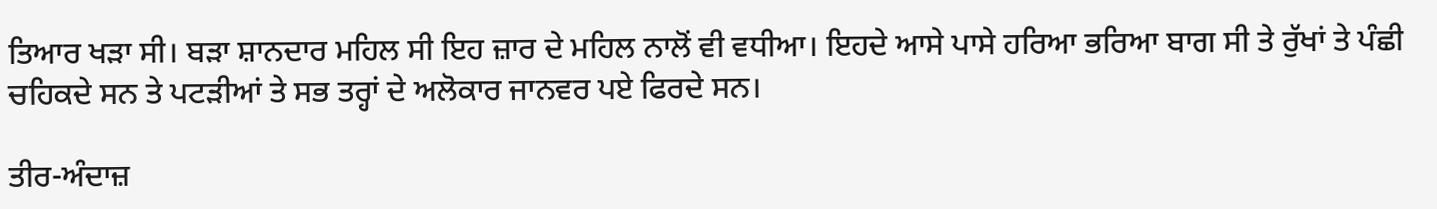ਤਿਆਰ ਖੜਾ ਸੀ। ਬੜਾ ਸ਼ਾਨਦਾਰ ਮਹਿਲ ਸੀ ਇਹ ਜ਼ਾਰ ਦੇ ਮਹਿਲ ਨਾਲੋਂ ਵੀ ਵਧੀਆ। ਇਹਦੇ ਆਸੇ ਪਾਸੇ ਹਰਿਆ ਭਰਿਆ ਬਾਗ ਸੀ ਤੇ ਰੁੱਖਾਂ ਤੇ ਪੰਛੀ ਚਹਿਕਦੇ ਸਨ ਤੇ ਪਟੜੀਆਂ ਤੇ ਸਭ ਤਰ੍ਹਾਂ ਦੇ ਅਲੋਕਾਰ ਜਾਨਵਰ ਪਏ ਫਿਰਦੇ ਸਨ।

ਤੀਰ-ਅੰਦਾਜ਼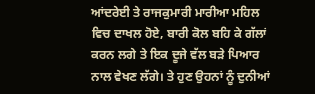ਆਂਦਰੇਈ ਤੇ ਰਾਜਕੁਮਾਰੀ ਮਾਰੀਆ ਮਹਿਲ ਵਿਚ ਦਾਖਲ ਹੋਏ, ਬਾਰੀ ਕੋਲ ਬਹਿ ਕੇ ਗੱਲਾਂ ਕਰਨ ਲਗੇ ਤੇ ਇਕ ਦੂਜੇ ਵੱਲ ਬੜੇ ਪਿਆਰ ਨਾਲ ਵੇਖਣ ਲੱਗੇ। ਤੇ ਹੁਣ ਉਹਨਾਂ ਨੂੰ ਦੁਨੀਆਂ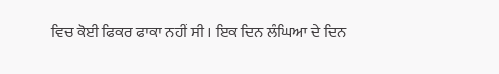ਵਿਚ ਕੋਈ ਫਿਕਰ ਫਾਕਾ ਨਹੀਂ ਸੀ । ਇਕ ਦਿਨ ਲੰਘਿਆ ਦੇ ਦਿਨ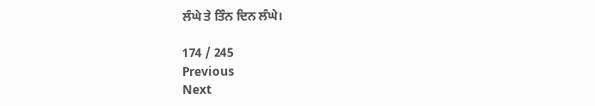ਲੰਘੇ ਤੇ ਤਿੰਨ ਦਿਨ ਲੰਘੇ।

174 / 245
Previous
Next